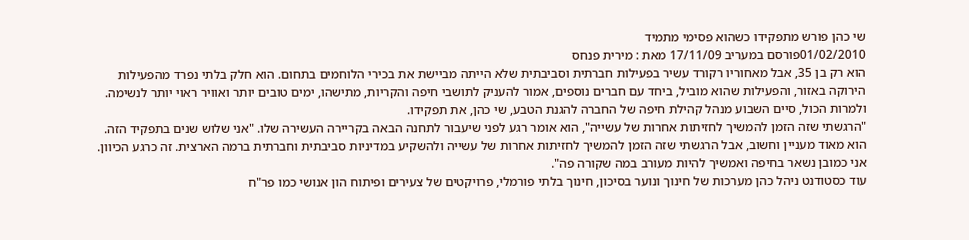שי כהן פורש מתפקידו כשהוא פסימי מתמיד
01/02/2010פורסם במעריב 17/11/09 מאת : מירית פנחס
הוא רק בן 35, אבל מאחוריו רקורד עשיר בפעילות חברתית וסביבתית שלא הייתה מביישת את בכירי הלוחמים בתחום. הוא חלק בלתי נפרד מהפעילות הירוקה באזור, והפעילות שהוא מוביל, ביחד עם חברים נוספים, אמור להעניק לתושבי חיפה והקריות, מתישהו, ימים טובים יותר ואוויר ראוי יותר לנשימה. ולמרות הכול, סיים השבוע מנהל קהילת חיפה של החברה להגנת הטבע, שי כהן, את תפקידו.
"הרגשתי שזה הזמן להמשיך לחזיתות אחרות של עשייה", הוא אומר רגע לפני שיעבור לתחנה הבאה בקריירה העשירה שלו. "אני שלוש שנים בתפקיד הזה. הוא מאוד מעניין וחשוב, אבל הרגשתי שזה הזמן להמשיך לחזיתות אחרות של עשייה ולהשקיע במדיניות סביבתית וחברתית ברמה הארצית. זה כרגע הכיוון. אני כמובן נשאר בחיפה ואמשיך להיות מעורב במה שקורה פה".
עוד כסטודנט ניהל כהן מערכות של חינוך ונוער בסיכון, חינוך בלתי פורמלי, פרויקטים של צעירים ופיתוח הון אנושי כמו פר"ח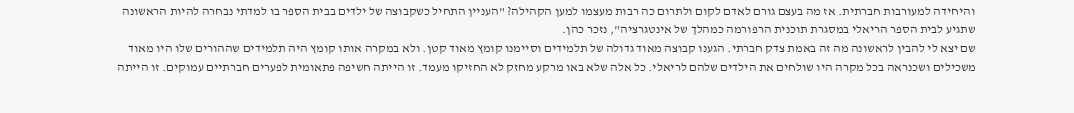והיחידה למעורבות חברתית. אז מה בעצם גורם לאדם לקום ולתרום כה רבות מעצמו למען הקהילה? "העניין התחיל כשקבוצה של ילדים בבית הספר בו למדתי נבחרה להיות הראשונה שתגיע לבית הספר הריאלי במסגרת תוכנית הרפורמה כמהלך של אינטגרציה", נזכר כהן.
שם יצא לי להבין לראשונה מה זה באמת צדק חברתי. הגענו קבוצה מאוד גדולה של תלמידים וסיימנו קומץ מאוד קטן. ולא במקרה אותו קומץ היה תלמידים שההורים שלו היו מאוד משכילים ושכנראה בכל מקרה היו שולחים את הילדים שלהם לריאלי. כל אלה שלא באו מרקע מחזק לא החזיקו מעמד. זו הייתה חשיפה פתאומית לפערים חברתיים עמוקים. זו הייתה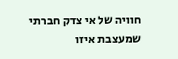חוויה של אי צדק חברתי שמעצבת איזו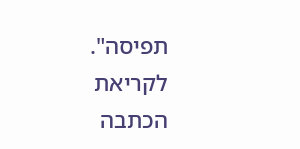תפיסה".
לקריאת הכתבה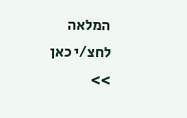המלאה לחצ/י כאן >>